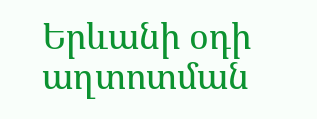Երևանի օդի աղտոտման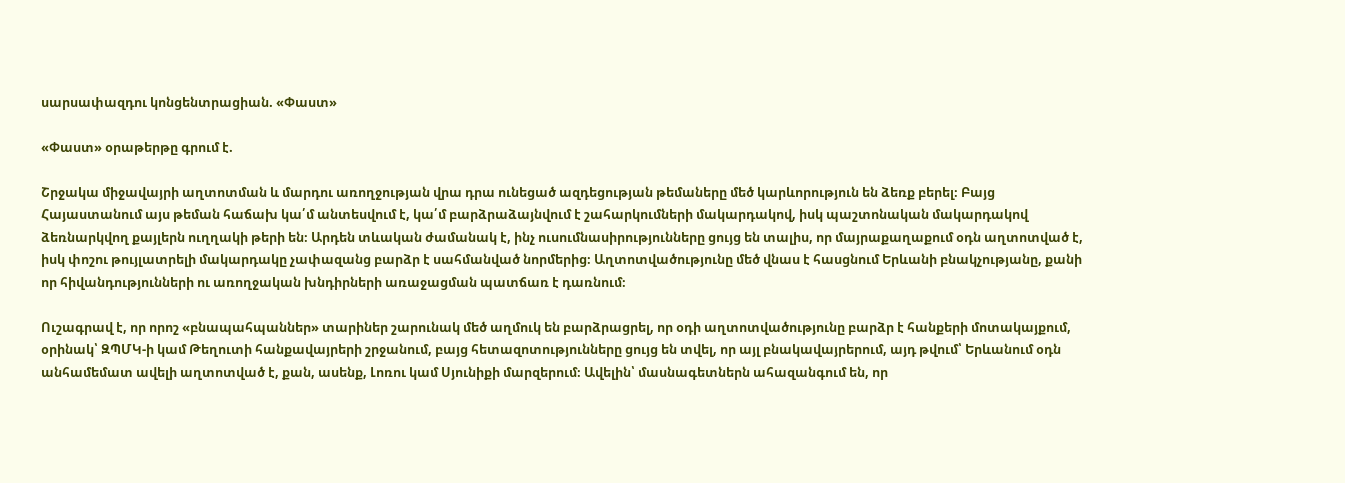սարսափազդու կոնցենտրացիան. «Փաստ»

«Փաստ» օրաթերթը գրում է.

Շրջակա միջավայրի աղտոտման և մարդու առողջության վրա դրա ունեցած ազդեցության թեմաները մեծ կարևորություն են ձեռք բերել։ Բայց Հայաստանում այս թեման հաճախ կա՛մ անտեսվում է, կա՛մ բարձրաձայնվում է շահարկումների մակարդակով, իսկ պաշտոնական մակարդակով ձեռնարկվող քայլերն ուղղակի թերի են։ Արդեն տևական ժամանակ է, ինչ ուսումնասիրությունները ցույց են տալիս, որ մայրաքաղաքում օդն աղտոտված է, իսկ փոշու թույլատրելի մակարդակը չափազանց բարձր է սահմանված նորմերից։ Աղտոտվածությունը մեծ վնաս է հասցնում Երևանի բնակչությանը, քանի որ հիվանդությունների ու առողջական խնդիրների առաջացման պատճառ է դառնում։

Ուշագրավ է, որ որոշ «բնապահպաններ» տարիներ շարունակ մեծ աղմուկ են բարձրացրել, որ օդի աղտոտվածությունը բարձր է հանքերի մոտակայքում, օրինակ՝ ԶՊՄԿ-ի կամ Թեղուտի հանքավայրերի շրջանում, բայց հետազոտությունները ցույց են տվել, որ այլ բնակավայրերում, այդ թվում՝ Երևանում օդն անհամեմատ ավելի աղտոտված է, քան, ասենք, Լոռու կամ Սյունիքի մարզերում։ Ավելին՝ մասնագետներն ահազանգում են, որ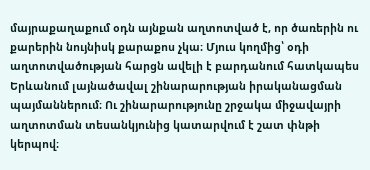մայրաքաղաքում օդն այնքան աղտոտված է, որ ծառերին ու քարերին նույնիսկ քարաքոս չկա։ Մյուս կողմից՝ օդի աղտոտվածության հարցն ավելի է բարդանում հատկապես Երևանում լայնածավալ շինարարության իրականացման պայմաններում։ Ու շինարարությունը շրջակա միջավայրի աղտոտման տեսանկյունից կատարվում է շատ փնթի կերպով։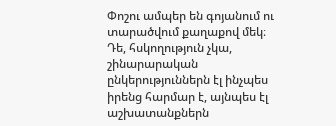Փոշու ամպեր են գոյանում ու տարածվում քաղաքով մեկ։ Դե, հսկողություն չկա, շինարարական ընկերություններն էլ ինչպես իրենց հարմար է, այնպես էլ աշխատանքներն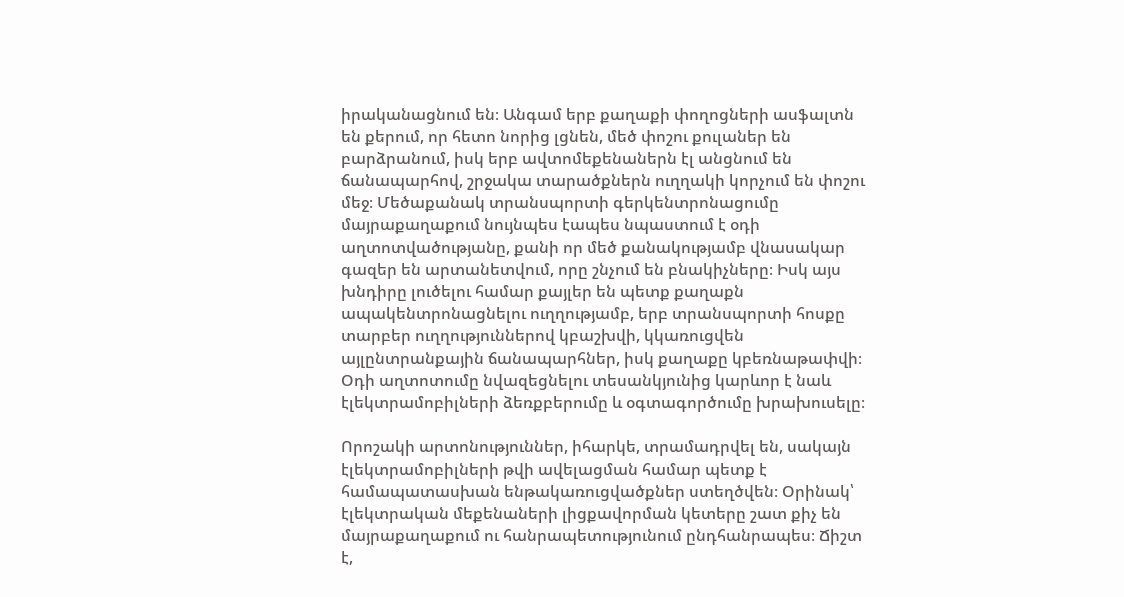իրականացնում են։ Անգամ երբ քաղաքի փողոցների ասֆալտն են քերում, որ հետո նորից լցնեն, մեծ փոշու քուլաներ են բարձրանում, իսկ երբ ավտոմեքենաներն էլ անցնում են ճանապարհով, շրջակա տարածքներն ուղղակի կորչում են փոշու մեջ։ Մեծաքանակ տրանսպորտի գերկենտրոնացումը մայրաքաղաքում նույնպես էապես նպաստում է օդի աղտոտվածությանը, քանի որ մեծ քանակությամբ վնասակար գազեր են արտանետվում, որը շնչում են բնակիչները։ Իսկ այս խնդիրը լուծելու համար քայլեր են պետք քաղաքն ապակենտրոնացնելու ուղղությամբ, երբ տրանսպորտի հոսքը տարբեր ուղղություններով կբաշխվի, կկառուցվեն այլընտրանքային ճանապարհներ, իսկ քաղաքը կբեռնաթափվի։ Օդի աղտոտումը նվազեցնելու տեսանկյունից կարևոր է նաև էլեկտրամոբիլների ձեռքբերումը և օգտագործումը խրախուսելը։

Որոշակի արտոնություններ, իհարկե, տրամադրվել են, սակայն էլեկտրամոբիլների թվի ավելացման համար պետք է համապատասխան ենթակառուցվածքներ ստեղծվեն։ Օրինակ՝ էլեկտրական մեքենաների լիցքավորման կետերը շատ քիչ են մայրաքաղաքում ու հանրապետությունում ընդհանրապես։ Ճիշտ է,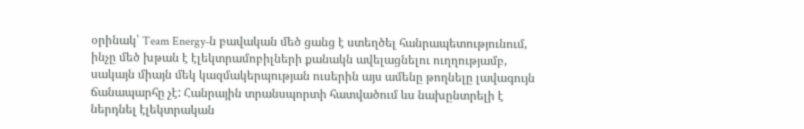օրինակ՝ Team Energy-ն բավական մեծ ցանց է ստեղծել հանրապետությունում, ինչը մեծ խթան է էլեկտրամոբիլների քանակն ավելացնելու ուղղությամբ, սակայն միայն մեկ կազմակերպության ուսերին այս ամենը թողնելը լավագույն ճանապարհը չէ: Հանրային տրանսպորտի հատվածում ևս նախընտրելի է ներդնել էլեկտրական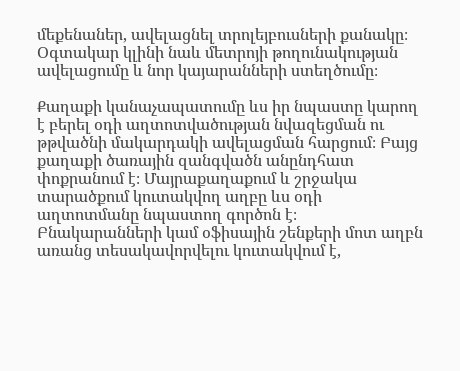մեքենաներ, ավելացնել տրոլեյբուսների քանակը։ Օգտակար կլինի նաև մետրոյի թողունակության ավելացումը և նոր կայարանների ստեղծումը։

Քաղաքի կանաչապատումը ևս իր նպաստը կարող է բերել օդի աղտոտվածության նվազեցման ու թթվածնի մակարդակի ավելացման հարցում։ Բայց քաղաքի ծառային զանգվածն անընդհատ փոքրանում է։ Մայրաքաղաքում և շրջակա տարածքում կուտակվող աղբը ևս օդի աղտոտմանը նպաստող գործոն է։ Բնակարանների կամ օֆիսային շենքերի մոտ աղբն առանց տեսակավորվելու կուտակվում է,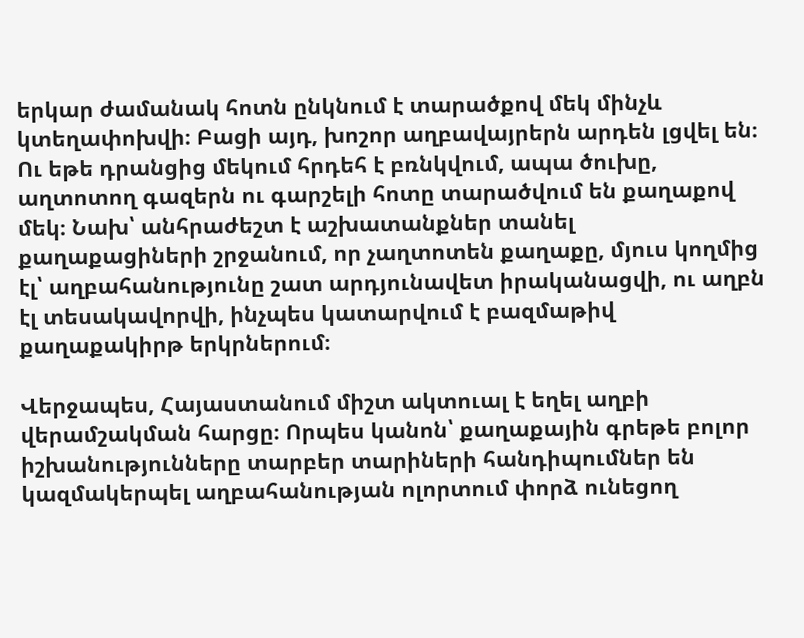երկար ժամանակ հոտն ընկնում է տարածքով մեկ մինչև կտեղափոխվի։ Բացի այդ, խոշոր աղբավայրերն արդեն լցվել են։ Ու եթե դրանցից մեկում հրդեհ է բռնկվում, ապա ծուխը, աղտոտող գազերն ու գարշելի հոտը տարածվում են քաղաքով մեկ։ Նախ՝ անհրաժեշտ է աշխատանքներ տանել քաղաքացիների շրջանում, որ չաղտոտեն քաղաքը, մյուս կողմից էլ՝ աղբահանությունը շատ արդյունավետ իրականացվի, ու աղբն էլ տեսակավորվի, ինչպես կատարվում է բազմաթիվ քաղաքակիրթ երկրներում։

Վերջապես, Հայաստանում միշտ ակտուալ է եղել աղբի վերամշակման հարցը։ Որպես կանոն՝ քաղաքային գրեթե բոլոր իշխանությունները տարբեր տարիների հանդիպումներ են կազմակերպել աղբահանության ոլորտում փորձ ունեցող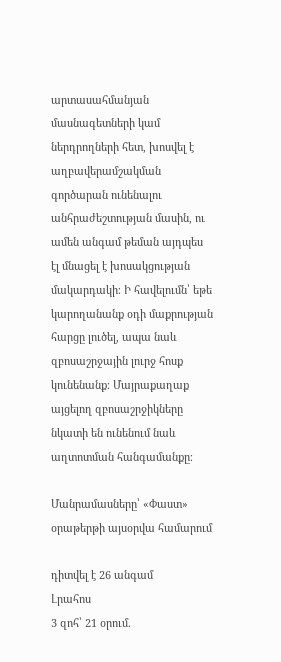արտասահմանյան մասնագետների կամ ներդրողների հետ, խոսվել է աղբավերամշակման գործարան ունենալու անհրաժեշտության մասին, ու ամեն անգամ թեման այդպես էլ մնացել է խոսակցության մակարդակի։ Ի հավելումն՝ եթե կարողանանք օդի մաքրության հարցը լուծել, ապա նաև զբոսաշրջային լուրջ հոսք կունենանք։ Մայրաքաղաք այցելող զբոսաշրջիկները նկատի են ունենում նաև աղտոտման հանգամանքը։

Մանրամասները՝ «Փաստ» օրաթերթի այսօրվա համարում

դիտվել է 26 անգամ
Լրահոս
3 զոհ՝ 21 օրում.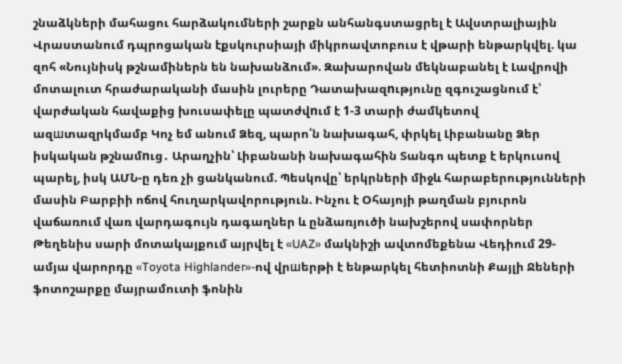շնաձկների մահացու հարձակումների շարքն անհանգստացրել է Ավստրալիային Վրաստանում դպրոցական էքսկուրսիայի միկրոավտոբուս է վթարի ենթարկվել. կա զոհ «Նույնիսկ թշնամիներն են նախանձում». Զախարովան մեկնաբանել է Լավրովի մոտալուտ հրաժարականի մասին լուրերը Դատախազnւթյունը զգուշացնում է՝ վարժական հավաքից խուսափելը պատժվnւմ է 1-3 տարի ժամկետով ազшտազրկմամբ Կոչ եմ անում Ձեզ, պարո՛ն նախագահ, փրկել Լիբանանը Ձեր իսկական թշնամnւց․ Արաղչին՝ Լիբանանի նախագահին Տանգո պետք է երկուսով պարել, իսկ ԱՄՆ-ը դեռ չի ցանկանում. Պեսկովը՝ երկրների միջև հարաբերությունների մասին Բարբիի ոճով հուղարկավորություն. Ինչու է Օհայոյի թաղման բյուրոն վաճառում վառ վարդագույն դագաղներ և ընձառյուծի նախշերով սափորներ Թեղենիս սարի մոտակայքում այրվել է «UAZ» մակնիշի ավտոմեքենա Վեդիում 29-ամյա վարորդը «Toyota Highlander»-ով վրшերթի է ենթարկել հետիոտնի Քայլի Ջեների ֆոտոշարքը մայրամուտի ֆոնին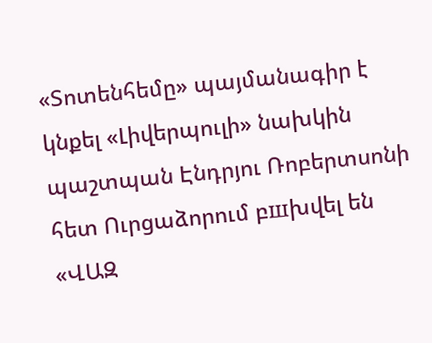«Տոտենհեմը» պայմանագիր է կնքել «Լիվերպուլի» նախկին պաշտպան Էնդրյու Ռոբերտսոնի հետ Ուրցաձորում բшխվել են «ՎԱԶ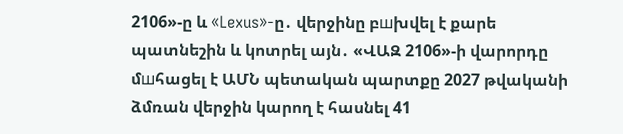2106»-ը և «Lexus»-ը․ վերջինը բшխվել է քարե պատնեշին և կոտրել այն․ «ՎԱԶ 2106»-ի վարորդը մшհացել է ԱՄՆ պետական պարտքը 2027 թվականի ձմռան վերջին կարող է հասնել 41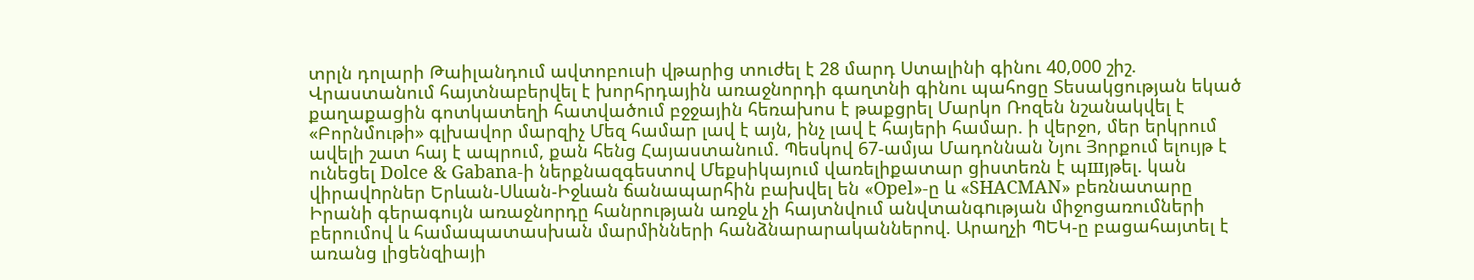տրլն դոլարի Թաիլանդում ավտոբուսի վթարից տուժել է 28 մարդ Ստալինի գինու 40,000 շիշ. Վրաստանում հայտնաբերվել է խորհրդային առաջնորդի գաղտնի գինու պահոցը Տեսակցության եկած քաղաքացին գոտկատեղի հատվածում բջջային հեռախոս է թաքցրել Մարկո Ռոզեն նշանակվել է «Բորնմութի» գլխավոր մարզիչ Մեզ համար լավ է այն, ինչ լավ է հայերի համար. ի վերջո, մեր երկրում ավելի շատ հայ է ապրում, քան հենց Հայաստանում. Պեսկով 67-ամյա Մադոննան Նյու Յորքում ելույթ է ունեցել Dolce & Gabana-ի ներքնազգեստով Մեքսիկայում վառելիքատար ցիստեռն է պшյթել. կան վիրավnրներ Երևան-Սևան-Իջևան ճանապարհին բախվել են «Opel»-ը և «SHACMAN» բեռնատարը Իրանի գերագույն առաջնորդը հանրության առջև չի հայտնվում անվտանգnւթյան միջոցառումների բերումով և համապատասխան մարմինների հանձնարարականներով. Արաղչի ՊԵԿ-ը բացահայտել է առանց լիցենզիայի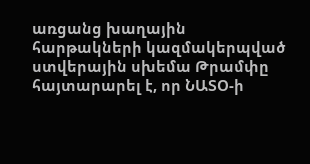առցանց խաղային հարթակների կազմակերպված ստվերային սխեմա Թրամփը հայտարարել է, որ ՆԱՏՕ-ի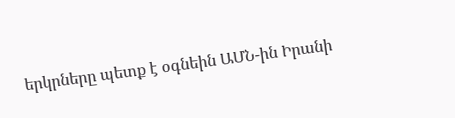երկրները պետք է օգնեին ԱՄՆ-ին Իրանի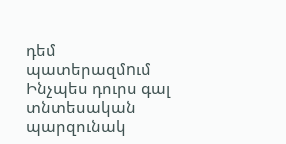դեմ պատերազմnւմ Ինչպես դուրս գալ տնտեսական պարզունակ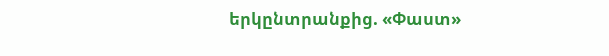երկընտրանքից. «Փաստ»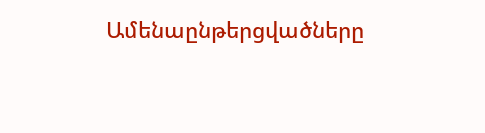Ամենաընթերցվածները